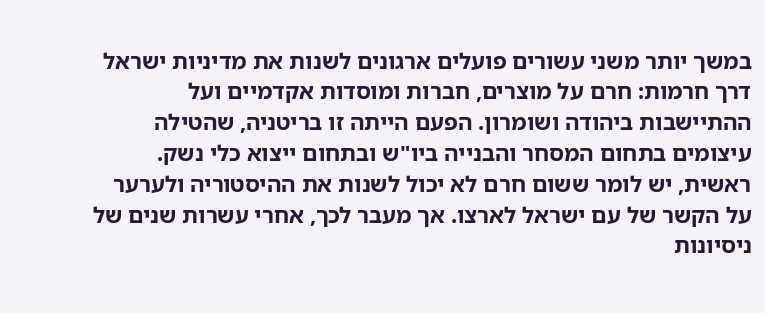במשך יותר משני עשורים פועלים ארגונים לשנות את מדיניות ישראל דרך חרמות: חרם על מוצרים, חברות ומוסדות אקדמיים ועל ההתיישבות ביהודה ושומרון. הפעם הייתה זו בריטניה, שהטילה עיצומים בתחום המסחר והבנייה ביו"ש ובתחום ייצוא כלי נשק.
ראשית, יש לומר ששום חרם לא יכול לשנות את ההיסטוריה ולערער על הקשר של עם ישראל לארצו. אך מעבר לכך, אחרי עשרות שנים של ניסיונות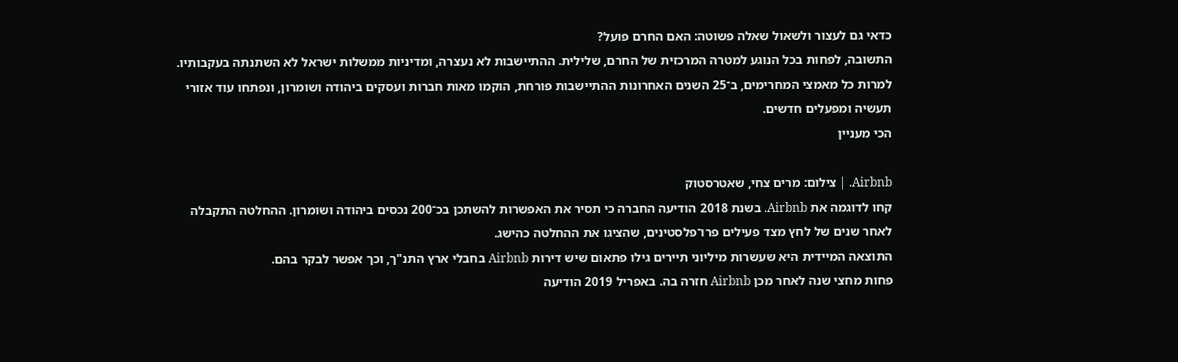כדאי גם לעצור ולשאול שאלה פשוטה: האם החרם פועל?
התשובה, לפחות בכל הנוגע למטרה המרכזית של החרם, שלילית. ההתיישבות לא נעצרה, ומדיניות ממשלות ישראל לא השתנתה בעקבותיו. למרות כל מאמצי המחרימים, ב־25 השנים האחרונות ההתיישבות פורחת, הוקמו מאות חברות ועסקים ביהודה ושומרון, ונפתחו עוד אזורי תעשיה ומפעלים חדשים.
הכי מעניין

Airbnb. | צילום: מרים צחי, שאטרסטוק
קחו לדוגמה את Airbnb. בשנת 2018 הודיעה החברה כי תסיר את האפשרות להשתכן בכ־200 נכסים ביהודה ושומרון. ההחלטה התקבלה לאחר שנים של לחץ מצד פעילים פרו־פלסטינים, שהציגו את ההחלטה כהישג.
התוצאה המיידית היא שעשרות מיליוני תיירים גילו פתאום שיש דירות Airbnb בחבלי ארץ התנ"ך, וכך אפשר לבקר בהם.
פחות מחצי שנה לאחר מכן Airbnb חזרה בה. באפריל 2019 הודיעה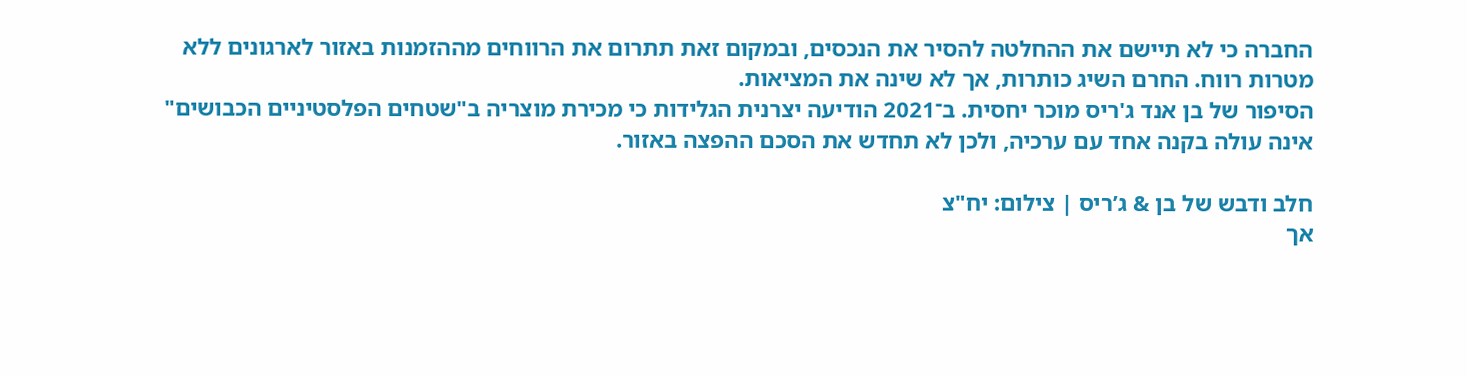החברה כי לא תיישם את ההחלטה להסיר את הנכסים, ובמקום זאת תתרום את הרווחים מההזמנות באזור לארגונים ללא מטרות רווח. החרם השיג כותרות, אך לא שינה את המציאות.
הסיפור של בן אנד ג'ריס מוכר יחסית. ב־2021 הודיעה יצרנית הגלידות כי מכירת מוצריה ב"שטחים הפלסטיניים הכבושים" אינה עולה בקנה אחד עם ערכיה, ולכן לא תחדש את הסכם ההפצה באזור.

חלב ודבש של בן & ג’ריס | צילום: יח"צ
אך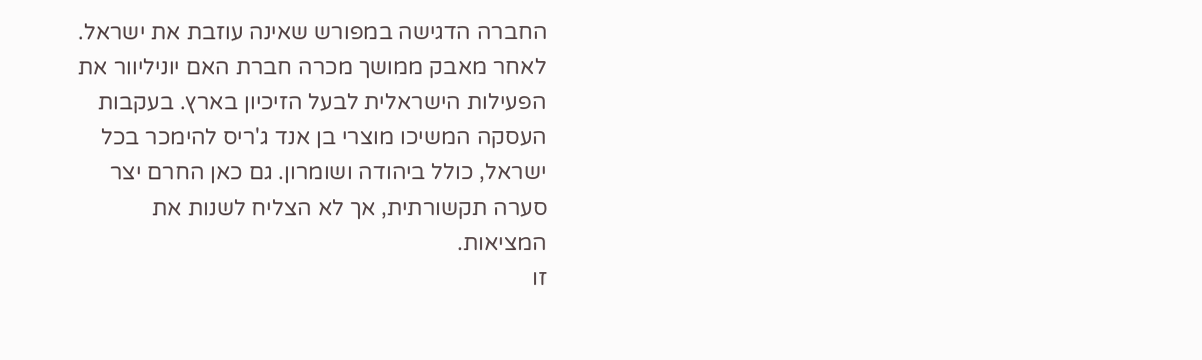החברה הדגישה במפורש שאינה עוזבת את ישראל. לאחר מאבק ממושך מכרה חברת האם יוניליוור את הפעילות הישראלית לבעל הזיכיון בארץ. בעקבות העסקה המשיכו מוצרי בן אנד ג'ריס להימכר בכל ישראל, כולל ביהודה ושומרון. גם כאן החרם יצר סערה תקשורתית, אך לא הצליח לשנות את המציאות.
זו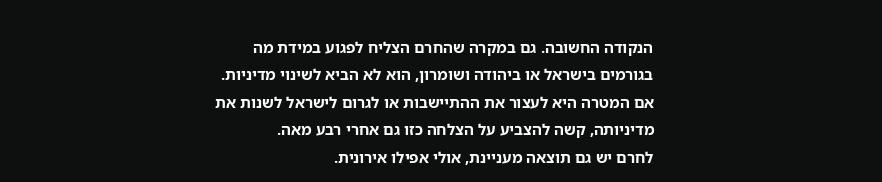הנקודה החשובה. גם במקרה שהחרם הצליח לפגוע במידת מה בגורמים בישראל או ביהודה ושומרון, הוא לא הביא לשינוי מדיניות. אם המטרה היא לעצור את ההתיישבות או לגרום לישראל לשנות את מדיניותה, קשה להצביע על הצלחה כזו גם אחרי רבע מאה.
לחרם יש גם תוצאה מעניינת, אולי אפילו אירונית.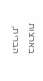בארצות הברית,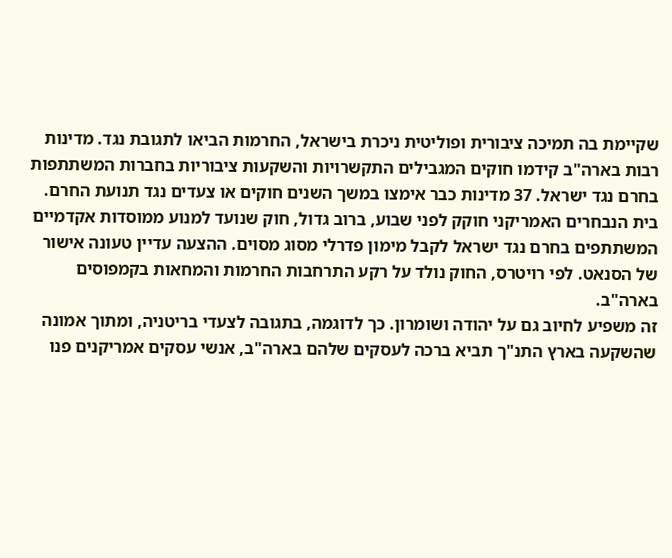שקיימת בה תמיכה ציבורית ופוליטית ניכרת בישראל, החרמות הביאו לתגובת נגד. מדינות רבות בארה"ב קידמו חוקים המגבילים התקשרויות והשקעות ציבוריות בחברות המשתתפות בחרם נגד ישראל. 37 מדינות כבר אימצו במשך השנים חוקים או צעדים נגד תנועת החרם.
בית הנבחרים האמריקני חוקק לפני שבוע, ברוב גדול, חוק שנועד למנוע ממוסדות אקדמיים המשתתפים בחרם נגד ישראל לקבל מימון פדרלי מסוג מסוים. ההצעה עדיין טעונה אישור של הסנאט. לפי רויטרס, החוק נולד על רקע התרחבות החרמות והמחאות בקמפוסים בארה"ב.
זה משפיע לחיוב גם על יהודה ושומרון. כך לדוגמה, בתגובה לצעדי בריטניה, ומתוך אמונה שהשקעה בארץ התנ"ך תביא ברכה לעסקים שלהם בארה"ב, אנשי עסקים אמריקנים פנו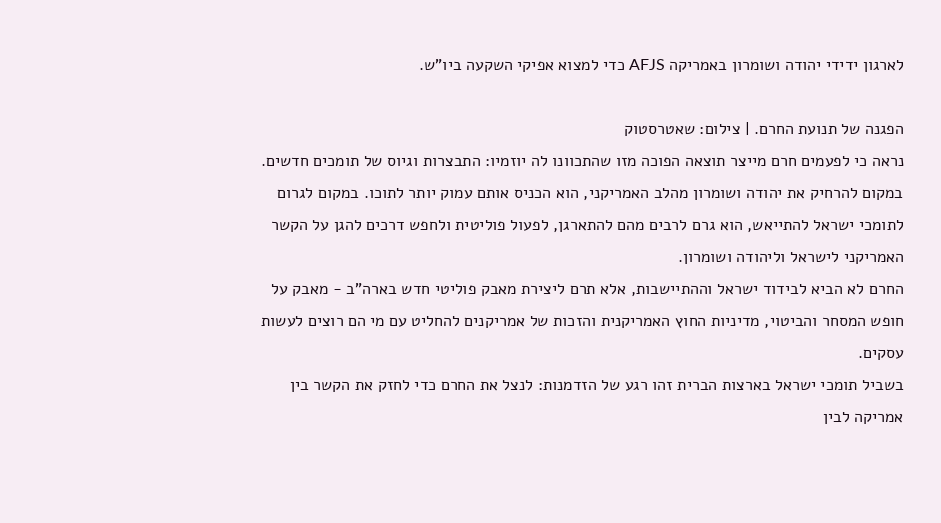לארגון ידידי יהודה ושומרון באמריקה AFJS כדי למצוא אפיקי השקעה ביו"ש.

הפגנה של תנועת החרם. | צילום: שאטרסטוק
נראה כי לפעמים חרם מייצר תוצאה הפוכה מזו שהתכוונו לה יוזמיו: התבצרות וגיוס של תומכים חדשים. במקום להרחיק את יהודה ושומרון מהלב האמריקני, הוא הכניס אותם עמוק יותר לתוכו. במקום לגרום לתומכי ישראל להתייאש, הוא גרם לרבים מהם להתארגן, לפעול פוליטית ולחפש דרכים להגן על הקשר האמריקני לישראל וליהודה ושומרון.
החרם לא הביא לבידוד ישראל וההתיישבות, אלא תרם ליצירת מאבק פוליטי חדש בארה"ב - מאבק על חופש המסחר והביטוי, מדיניות החוץ האמריקנית והזכות של אמריקנים להחליט עם מי הם רוצים לעשות עסקים.
בשביל תומכי ישראל בארצות הברית זהו רגע של הזדמנות: לנצל את החרם כדי לחזק את הקשר בין אמריקה לבין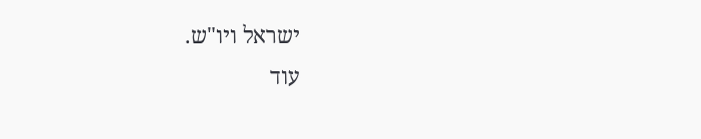ישראל ויו"ש.
עוד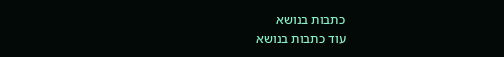כתבות בנושא
עוד כתבות בנושא